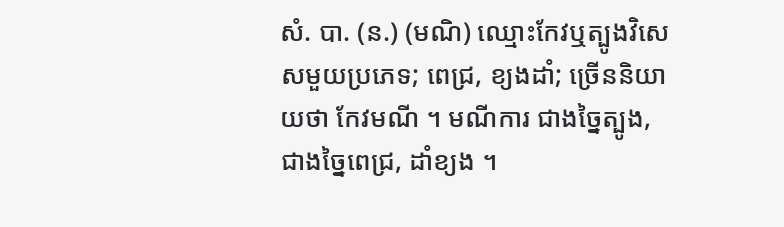សំ. បា. (ន.) (មណិ) ឈ្មោះកែវឬត្បូងវិសេសមួយប្រភេទ; ពេជ្រ, ខ្យងដាំ; ច្រើននិយាយថា កែវមណី ។ មណីការ ជាងច្នៃត្បូង, ជាងច្នៃពេជ្រ, ដាំខ្យង ។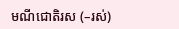មណីជោតិរស (–រស់)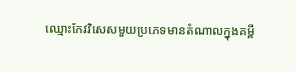ឈ្មោះកែវវិសេសមួយប្រភេទមានតំណាលក្នុងគម្ពី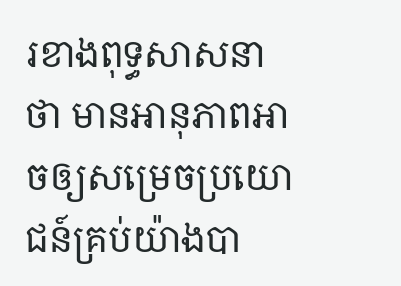រខាងពុទ្ធសាសនាថា មានអានុភាពអាចឲ្យសម្រេចប្រយោជន៍គ្រប់យ៉ាងបា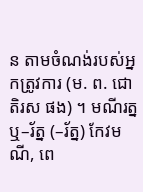ន តាមចំណង់របស់អ្នកត្រូវការ (ម. ព. ជោតិរស ផង) ។ មណីរត្ន ឬ–រ័ត្ន (–រ័ត្ន) កែវមណី, ពេ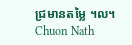ជ្រមានតម្លៃ ។ល។
Chuon Nath